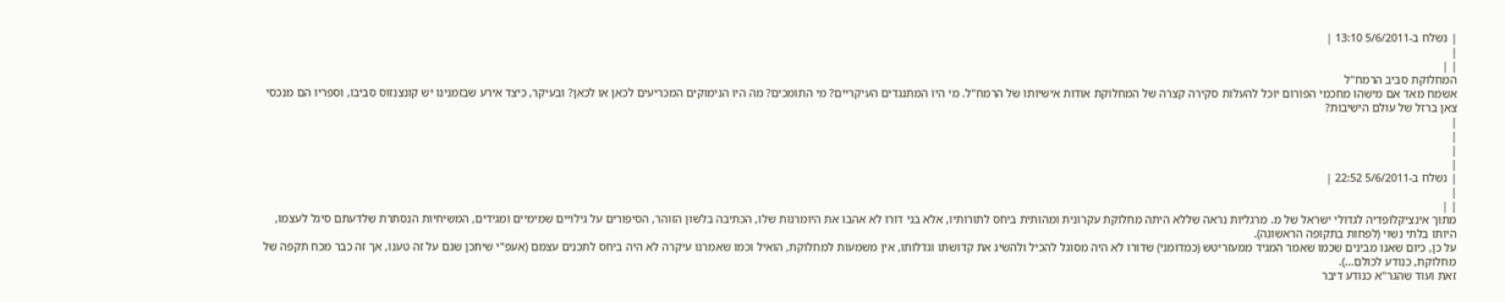| נשלח ב-5/6/2011 13:10 |
|
| |
המחלוקת סביב הרמח"ל
אשמח מאד אם מישהו מחכמי הפורום יוכל להעלות סקירה קצרה של המחלוקת אודות אישיותו של הרמח"ל. מי היו המתנגדים העיקריים? מי התומכים? מה היו הנימוקים המכריעים לכאן או לכאן? ובעיקר, כיצד אירע שבזמנינו יש קונצנזוס סביבו, וספריו הם מנכסי צאן ברזל של עולם הישיבות?
|
|
|
|
| נשלח ב-5/6/2011 22:52 |
|
| |
מתוך אינציקלופדיה לגדולי ישראל של מ. מרגליות נראה שללא היתה מחלוקת עקרונית ומהותית ביחס לתורותיו, אלא בני דורו לא אהבו את היומרנות שלו, הכתיבה בלשון הזוהר, הסיפורים על גילויים שמימיים ומגידים, המשיחיות הנסתרת שלדעתם סיגל לעצמו, היותו בלתי נשוי (לפחות בתקופה הראשונה).
על כן, כיום שאנו מבינים שכמו שאמר המגיד ממעזריטש (כמדומני) שדורו לא היה מסוגל להכיל ולהשיג את קדושתו וגדלותו, אין משמעות למחלוקת, הואיל וכמו שאמרנו עיקרה לא היה ביחס לתכנים עצמם (אעפ"י שיתכן שגם על זה טענו, אך זה כבר מכח תקפה של מחלוקת, כנודע לכולם...).
זאת ועוד שהגר"א כנודע דיבר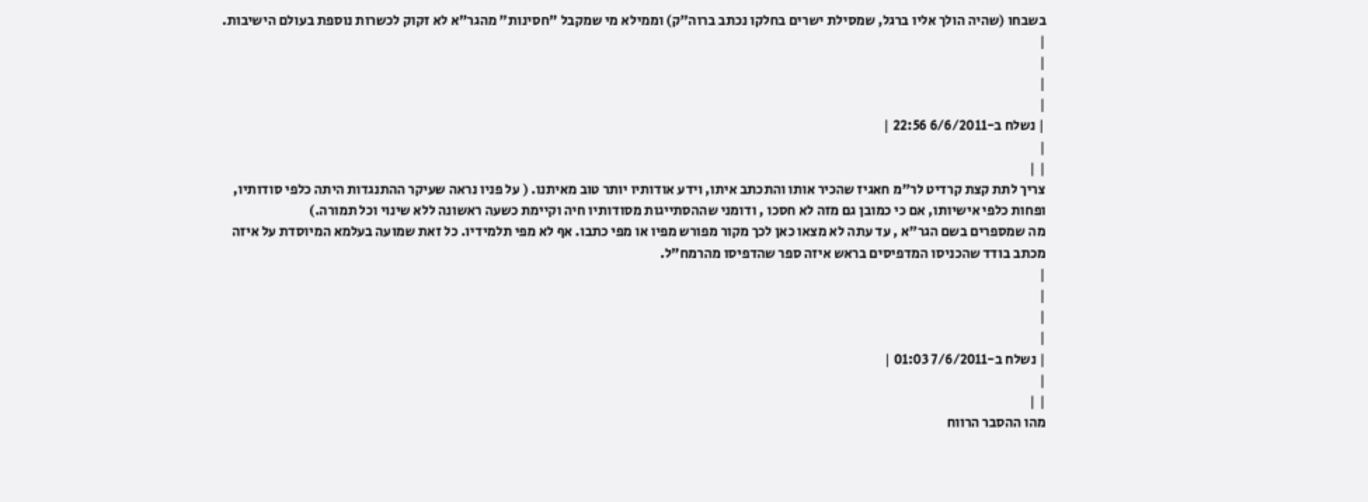בשבחו (שהיה הולך אליו ברגל, שמסילת ישרים בחלקו נכתב ברוה"ק) וממילא מי שמקבל "חסינות" מהגר"א לא זקוק לכשרות נוספת בעולם הישיבות.
|
|
|
|
| נשלח ב-6/6/2011 22:56 |
|
| |
צריך לתת קצת קרדיט לר"מ חאגיז שהכיר אותו והתכתב איתו, וידע אודותיו יותר טוב מאיתנו. ( על פניו נראה שעיקר ההתנגדות היתה כלפי סודותיו, ופחות כלפי אישיותו, אם כי כמובן גם מזה לא חסכו , ודומני שההסתייגות מסודותיו חיה וקיימת כשעה ראשונה ללא שינוי וכל תמורה.)
מה שמספרים בשם הגר"א , עד עתה לא מצאו כאן לכך מקור מפורש מפיו או מפי כתבו. אף לא מפי תלמידיו. כל זאת שמועה בעלמא המיוסדת על איזה מכתב בודד שהכניסו המדפיסים בראש איזה ספר שהדפיסו מהרמח"ל.
|
|
|
|
| נשלח ב-7/6/2011 01:03 |
|
| |
מהו ההסבר הרווח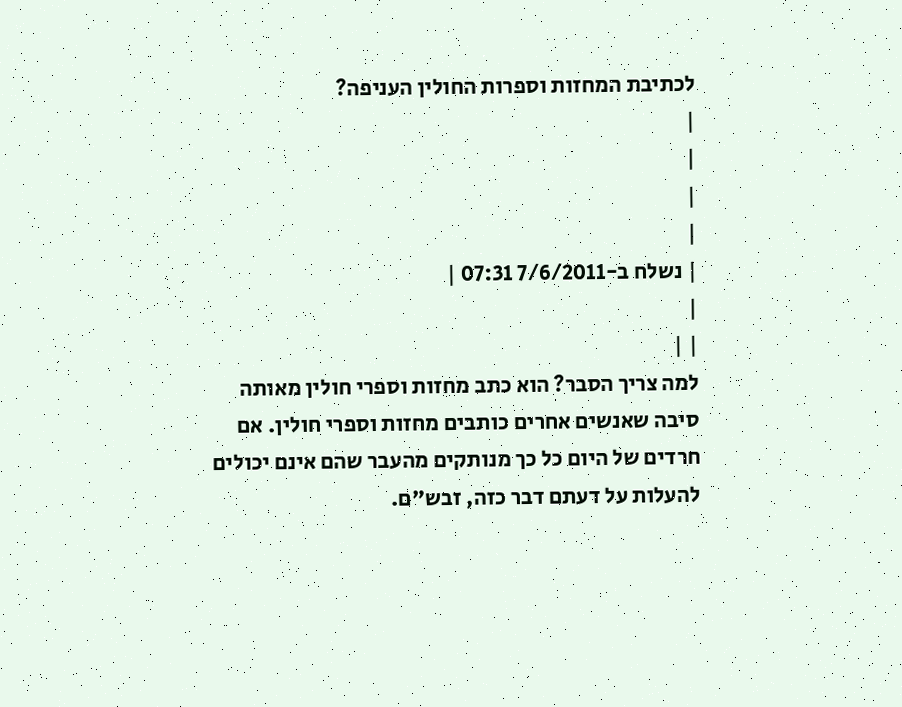לכתיבת המחזות וספרות החולין העניפה?
|
|
|
|
| נשלח ב-7/6/2011 07:31 |
|
| |
למה צריך הסבר? הוא כתב מחזות וספרי חולין מאותה סיבה שאנשים אחרים כותבים מחזות וספרי חולין. אם חרדים של היום כל כך מנותקים מהעבר שהם אינם יכולים להעלות על דעתם דבר כזה, זבש"ם.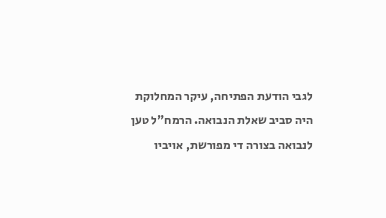לגבי הודעת הפתיחה, עיקר המחלוקת היה סביב שאלת הנבואה. הרמח"ל טען לנבואה בצורה די מפורשת, אויביו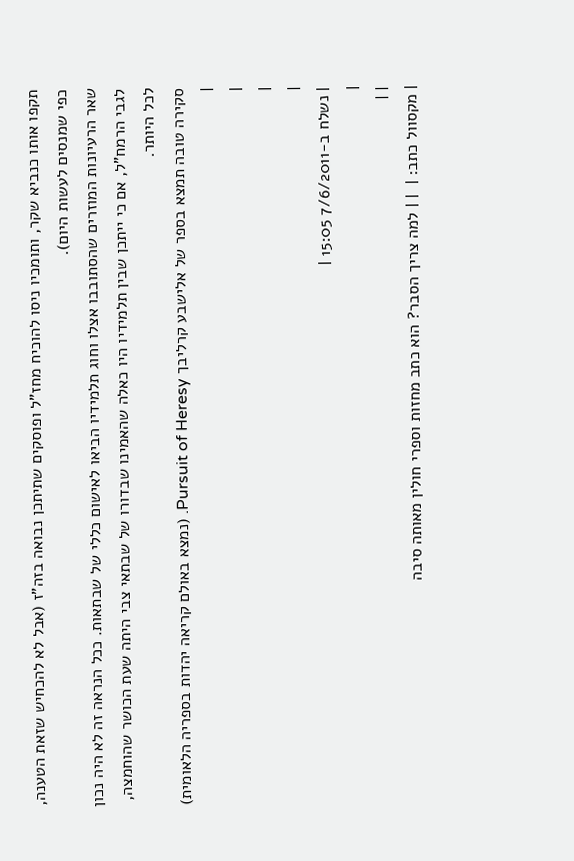תקפו אותו כנביא שקר, ותומכיו ניסו להוכיח מחז"ל ופוסקים שתיתכן נבואה בזה"ז (אבל לא להכחיש שזאת הטענה, כפי שמנסים לעשות היום).
שאר הרעיונות המוזרים שהסתובבו אצלו וחוג תלמידיו הביאו לאישום כללי של שבתאות. ככל הנראה זה לא היה נכון לגבי הרמח"ל, אם כי ייתכן שבין תלמידיו היו כאלה שהאמינו שבדורו של שבתאי צבי היתה שעת הכושר שהוחמצה, לכל היותר.
סקירה טובה תמצא בספר של אלישבע קרליבך Pursuit of Heresy. (נמצא באולם קריאה יהדות בספריה הלאומית)
|
|
|
|
| נשלח ב-7/6/2011 15:05 |
|
| |
| מקסוול כתב: |  | | למה צריך הסבר? הוא כתב מחזות וספרי חולין מאותה סיבה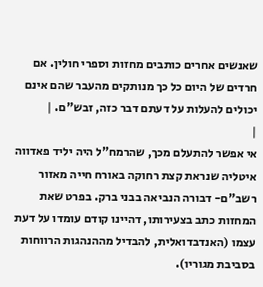שאנשים אחרים כותבים מחזות וספרי חולין. אם חרדים של היום כל כך מנותקים מהעבר שהם אינם יכולים להעלות על דעתם דבר כזה, זבש"ם. |
|
אי אפשר להתעלם מכך, שהרמח"ל היה יליד פאדווה איטליה שנראת קצת רחוקה באורח חייה מאזור רשב"ם- דבורה הנביאה בבני ברק. בפרט שאת המחזות כתב בצעירותו, דהיינו קודם עומדו על דעת עצמו (האנדבדואלית, להבדיל מההנהגות הרווחות בסביבת מגוריו).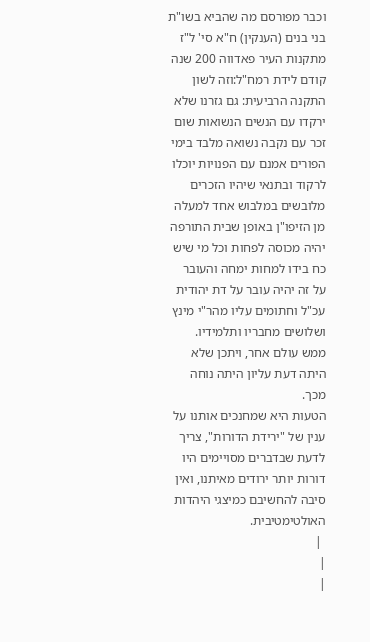וכבר מפורסם מה שהביא בשו"ת בני בנים (הענקין) ח"א סי' ל"ז מתקנות העיר פאדווה 200 שנה קודם לידת רמח"ל:וזה לשון התקנה הרביעית: גם גזרנו שלא ירקדו עם הנשים הנשואות שום זכר עם נקבה נשואה מלבד בימי הפורים אמנם עם הפנויות יוכלו לרקוד ובתנאי שיהיו הזכרים מלובשים במלבוש אחד למעלה מן הזיפו"ן באופן שבית התורפה יהיה מכוסה לפחות וכל מי שיש כח בידו למחות ימחה והעובר על זה יהיה עובר על דת יהודית עכ"ל וחתומים עליו מהר"י מינץ ושלושים מחבריו ותלמידיו.
ממש עולם אחר, ויתכן שלא היתה דעת עליון היתה נוחה מכך.
הטעות היא שמחנכים אותנו על ענין של "ירידת הדורות", צריך לדעת שבדברים מסויימים היו דורות יותר ירודים מאיתנו, ואין סיבה להחשיבם כמיצגי היהדות האולטימטיבית.
 |
|
|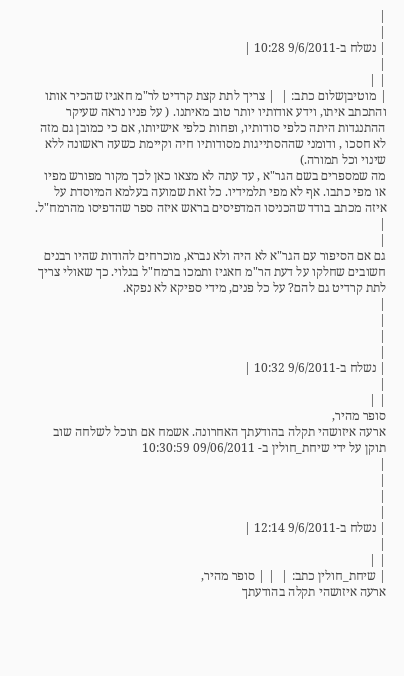|
|
| נשלח ב-9/6/2011 10:28 |
|
| |
| מוטיבןשלום כתב: |  | צריך לתת קצת קרדיט לר"מ חאגיז שהכיר אותו והתכתב איתו, וידע אודותיו יותר טוב מאיתנו. ( על פניו נראה שעיקר ההתנגדות היתה כלפי סודותיו, ופחות כלפי אישיותו, אם כי כמובן גם מזה לא חסכו , ודומני שההסתייגות מסודותיו חיה וקיימת כשעה ראשונה ללא שינוי וכל תמורה.)
מה שמספרים בשם הגר"א , עד עתה לא מצאו כאן לכך מקור מפורש מפיו או מפי כתבו. אף לא מפי תלמידיו. כל זאת שמועה בעלמא המיוסדת על איזה מכתב בודד שהכניסו המדפיסים בראש איזה ספר שהדפיסו מהרמח"ל. |
|
גם אם הסיפור עם הגר"א לא היה ולא נברא, מוכרחים להודות שהיו רבנים חשובים שחלקו על דעת הר"מ חאגיז ותמכו ברמח"ל בגלוי. כך שאולי צריך לתת קרדיט גם להם? על כל פנים, מידי ספיקא לא נפקא.
|
|
|
|
| נשלח ב-9/6/2011 10:32 |
|
| |
סופר מהיר,
ארעה איזושהי תקלה בהודעתך האחרונה. אשמח אם תוכל לשלחה שוב
תוקן על ידי שיחת_חולין ב- 09/06/2011 10:30:59
|
|
|
|
| נשלח ב-9/6/2011 12:14 |
|
| |
| שיחת_חולין כתב: |  | | סופר מהיר,
ארעה איזושהי תקלה בהודעתך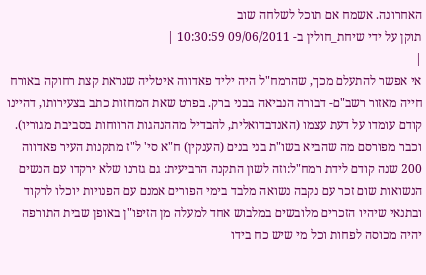האחרונה. אשמח אם תוכל לשלחה שוב
תוקן על ידי שיחת_חולין ב- 09/06/2011 10:30:59 |
|
אי אפשר להתעלם מכך, שהרמח"ל היה יליד פאדווה איטליה שנראת קצת רחוקה באורח חייה מאזור רשב"ם- דבורה הנביאה בבני ברק. בפרט שאת המחזות כתב בצעירותו, דהיינו קודם עומדו על דעת עצמו (האנדבדואלית, להבדיל מההנהגות הרווחות בסביבת מגוריו).
וכבר מפורסם מה שהביא בשו"ת בני בנים (הענקין) ח"א סי' ל"ז מתקנות העיר פאדווה 200 שנה קודם לידת רמח"ל:וזה לשון התקנה הרביעית: גם גזרנו שלא ירקדו עם הנשים הנשואות שום זכר עם נקבה נשואה מלבד בימי הפורים אמנם עם הפנויות יוכלו לרקוד ובתנאי שיהיו הזכרים מלובשים במלבוש אחד למעלה מן הזיפו"ן באופן שבית התורפה יהיה מכוסה לפחות וכל מי שיש כח בידו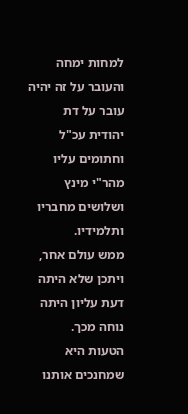למחות ימחה והעובר על זה יהיה עובר על דת יהודית עכ"ל וחתומים עליו מהר"י מינץ ושלושים מחבריו ותלמידיו.
ממש עולם אחר, ויתכן שלא היתה דעת עליון היתה נוחה מכך.
הטעות היא שמחנכים אותנו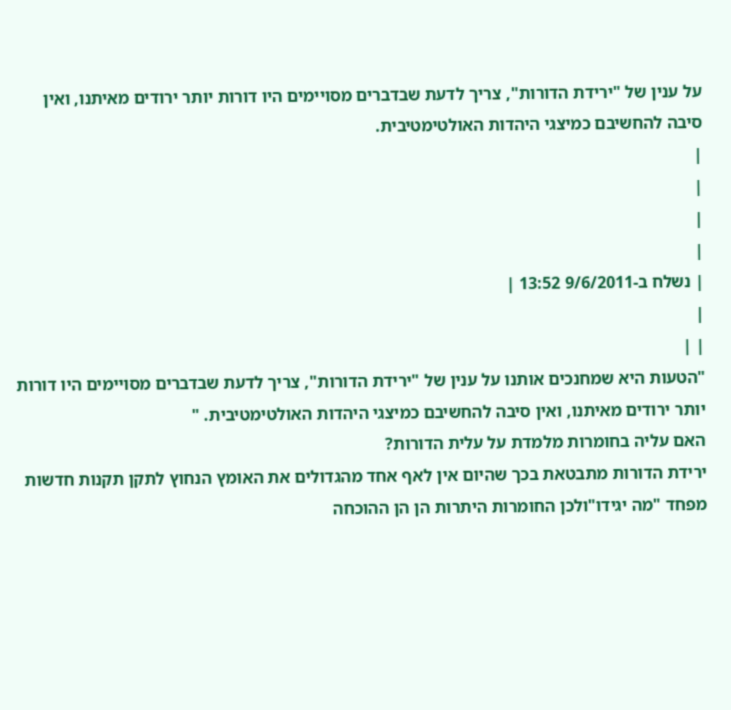על ענין של "ירידת הדורות", צריך לדעת שבדברים מסויימים היו דורות יותר ירודים מאיתנו, ואין סיבה להחשיבם כמיצגי היהדות האולטימטיבית.
|
|
|
|
| נשלח ב-9/6/2011 13:52 |
|
| |
"הטעות היא שמחנכים אותנו על ענין של "ירידת הדורות", צריך לדעת שבדברים מסויימים היו דורות יותר ירודים מאיתנו, ואין סיבה להחשיבם כמיצגי היהדות האולטימטיבית. "
האם עליה בחומרות מלמדת על עלית הדורות?
ירידת הדורות מתבטאת בכך שהיום אין לאף אחד מהגדולים את האומץ הנחוץ לתקן תקנות חדשות מפחד "מה יגידו"ולכן החומרות היתרות הן הן ההוכחה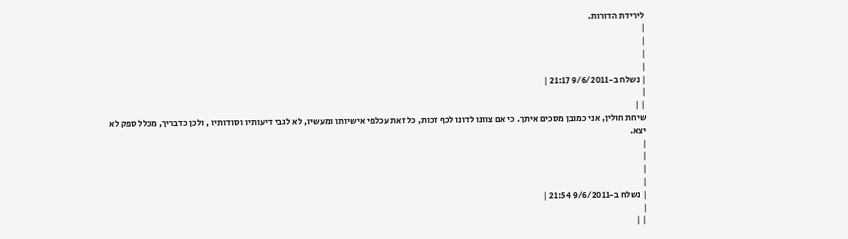לירידת הדורות.
|
|
|
|
| נשלח ב-9/6/2011 21:17 |
|
| |
שיחת חולין, אני כמובן מסכים איתך. כי אם צוונו לדונו לכף זכות, כל זאת עכלפי אישיותו ומעשיו, לא לגבי דיעותיו וסודותיו , ולכן כדבריך, מכלל ספק לא יצא.
|
|
|
|
| נשלח ב-9/6/2011 21:54 |
|
| |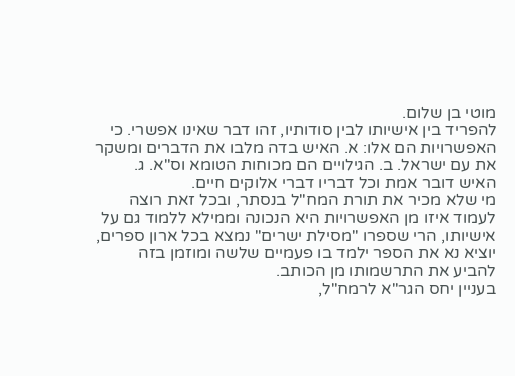מוטי בן שלום.
להפריד בין אישיותו לבין סודותיו, זהו דבר שאינו אפשרי. כי האפשרויות הם אלו: א. האיש בדה מלבו את הדברים ומשקר את עם ישראל. ב. הגילויים הם מכוחות הטומא וס"א. ג. האיש דובר אמת וכל דבריו דברי אלוקים חיים.
מי שלא מכיר את תורת המח"ל בנסתר, ובכל זאת רוצה לעמוד איזו מן האפשרויות היא הנכונה וממילא ללמוד גם על אישיותו, הרי שספרו "מסילת ישרים" נמצא בכל ארון ספרים, יוציא נא את הספר ילמד בו פעמיים שלשה ומוזמן בזה להביע את התרשמותו מן הכותב.
בעניין יחס הגר"א לרמח"ל,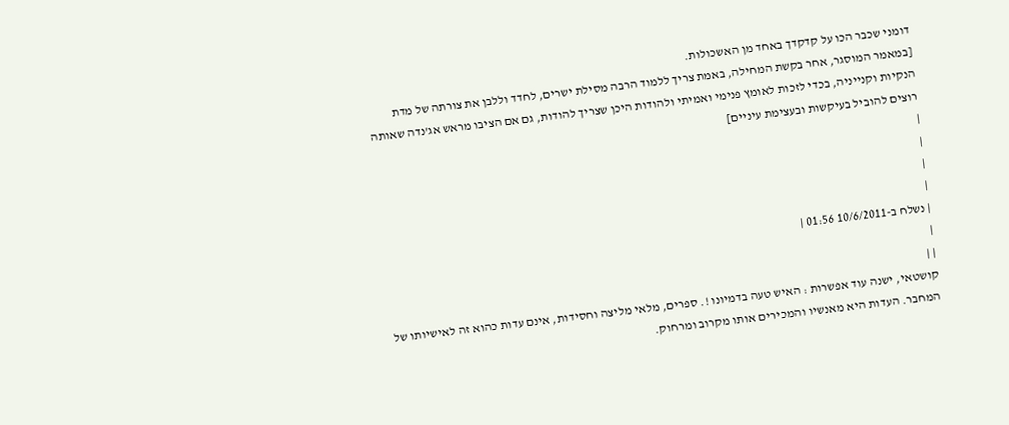דומני שכבר הכו על קדקדך באחד מן האשכולות.
[במאמר המוסגר, אחר בקשת המחילה, באמת צריך ללמוד הרבה מסילת ישרים, לחדד וללבן את צורתה של מדת הנקיות וקנייניה, בכדי לזכות לאומץ פנימי ואמיתי ולהודות היכן שצריך להודות, גם אם הציבו מראש אג'נדה שאותה רוצים להוביל בעיקשות ובעצימת עיניים]
|
|
|
|
| נשלח ב-10/6/2011 01:56 |
|
| |
קושטאי, ישנה עוד אפשרות : האיש טעה בדמיונו !. ספרים, מלאי מליצה וחסידות, אינם עדות כהוא זה לאישיותו של המחבר. העדות היא מאנשיו והמכירים אותו מקרוב ומרחוק.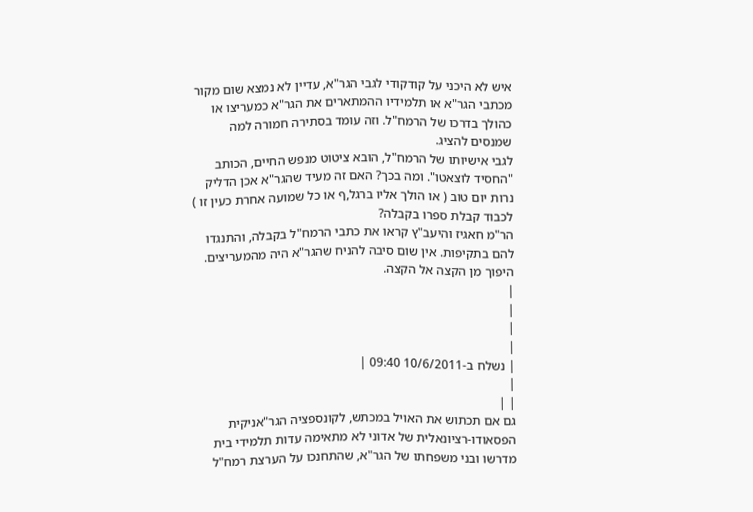איש לא היכני על קודקודי לגבי הגר"א, עדיין לא נמצא שום מקור מכתבי הגר"א או תלמידיו ההמתארים את הגר"א כמעריצו או כהולך בדרכו של הרמח"ל. וזה עומד בסתירה חמורה למה שמנסים להציג.
לגבי אישיותו של הרמח"ל, הובא ציטוט מנפש החיים, הכותב "החסיד לוצאטו". ומה בכך? האם זה מעיד שהגר"א אכן הדליק נרות יום טוב ( או הולך אליו ברגל,ף או כל שמועה אחרת כעין זו ) לכבוד קבלת ספרו בקבלה?
הר"מ חאגיז והיעב"ץ קראו את כתבי הרמח"ל בקבלה, והתנגדו להם בתקיפות. אין שום סיבה להניח שהגר"א היה מהמעריצים. היפוך מן הקצה אל הקצה.
|
|
|
|
| נשלח ב-10/6/2011 09:40 |
|
| |
גם אם תכתוש את האויל במכתש, לקונספציה הגר"אניקית הפסאודו-רציונאלית של אדוני לא מתאימה עדות תלמידי בית מדרשו ובני משפחתו של הגר"א, שהתחנכו על הערצת רמח"ל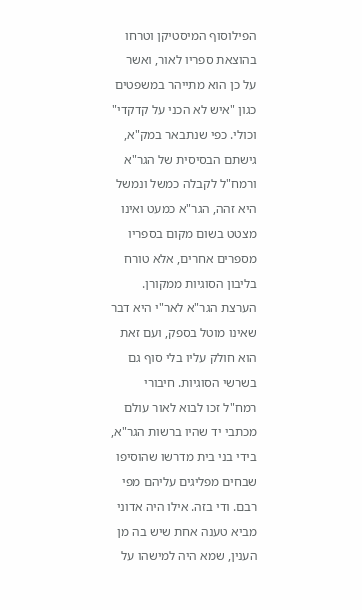הפילוסוף המיסטיקן וטרחו בהוצאת ספריו לאור, ואשר על כן הוא מתייהר במשפטים כגון "איש לא הכני על קדקדי" וכולי. כפי שנתבאר במק"א, גישתם הבסיסית של הגר"א ורמח"ל לקבלה כמשל ונמשל היא זהה, הגר"א כמעט ואינו מצטט בשום מקום בספריו מספרים אחרים, אלא טורח בליבון הסוגיות ממקורן. הערצת הגר"א לאר"י היא דבר שאינו מוטל בספק, ועם זאת הוא חולק עליו בלי סוף גם בשרשי הסוגיות. חיבורי רמח"ל זכו לבוא לאור עולם מכתבי יד שהיו ברשות הגר"א, בידי בני בית מדרשו שהוסיפו שבחים מפליגים עליהם מפי רבם. ודי בזה. אילו היה אדוני מביא טענה אחת שיש בה מן הענין, שמא היה למישהו על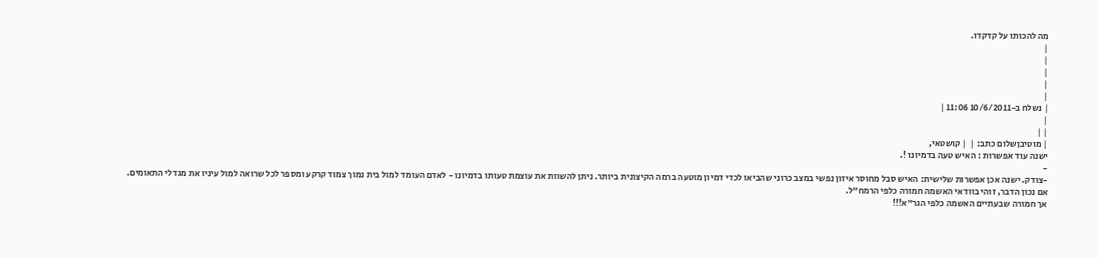מה להכותו על קדקדו.
|
|
|
|
|
| נשלח ב-10/6/2011 11:06 |
|
| |
| מוטיבןשלום כתב: |  | קושטאי,
ישנה עוד אפשרות : האיש טעה בדמיונו !.
-
-צודק. ישנה אכן אפשרות שלישית: האיש סבל מחוסר איזון נפשי במצב כרוני שהביאו לכדי דמיון מוטעה ברמה הקיצונית ביותר. ניתן להשוות את עוצמת טעותו בדמיונו - לאדם העומד למול בית נמוך צמוד קרקע ומספר לכל שרואה למול עיניו את מגדלי התאומים.
אם נכון הדבר, זוהי בוודאי האשמה חמורה כלפי הרמח"ל.
אך חמורה שבעתיים האשמה כלפי הגר"א!!!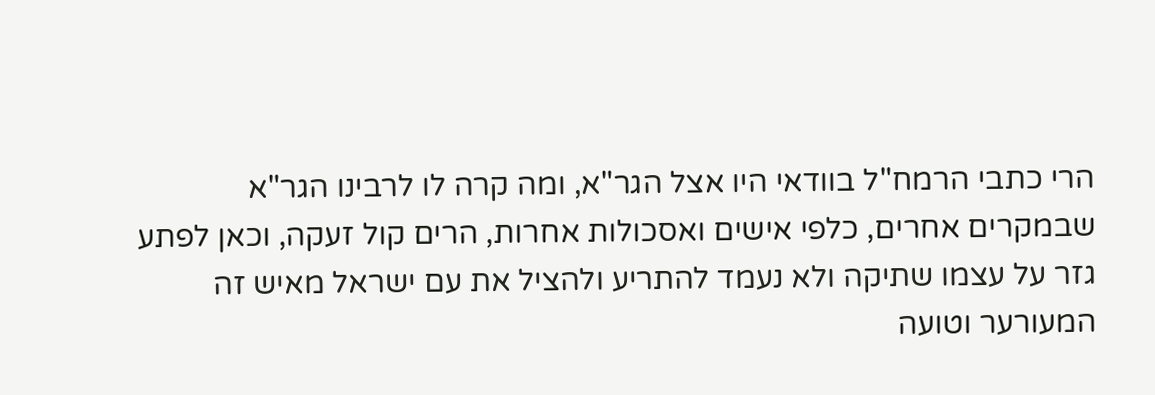הרי כתבי הרמח"ל בוודאי היו אצל הגר"א, ומה קרה לו לרבינו הגר"א שבמקרים אחרים, כלפי אישים ואסכולות אחרות, הרים קול זעקה, וכאן לפתע גזר על עצמו שתיקה ולא נעמד להתריע ולהציל את עם ישראל מאיש זה המעורער וטועה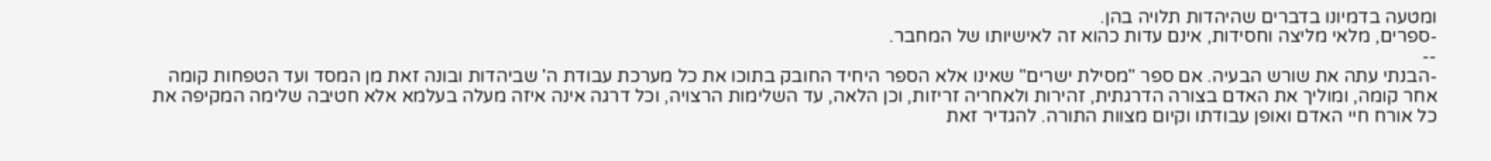ומטעה בדמיונו בדברים שהיהדות תלויה בהן.
-ספרים, מלאי מליצה וחסידות, אינם עדות כהוא זה לאישיותו של המחבר.
--
-הבנתי עתה את שורש הבעיה. אם ספר "מסילת ישרים" שאינו אלא הספר היחיד החובק בתוכו את כל מערכת עבודת ה' שביהדות ובונה זאת מן המסד ועד הטפחות קומה אחר קומה, ומוליך את האדם בצורה הדרגתית, זהירות ולאחריה זריזות, וכן הלאה, עד השלימות הרצויה, וכל דרגה אינה איזה מעלה בעלמא אלא חטיבה שלימה המקיפה את כל אורח חיי האדם ואופן עבודתו וקיום מצוות התורה. להגדיר זאת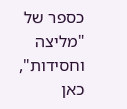כספר של "מליצה וחסידות", כאן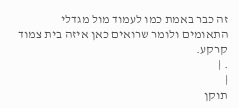זה כבר באמת כמו לעמוד מול מגדלי התאומים ולומר שרואים כאן איזה בית צמוד קרקע.
. |
|
תוקן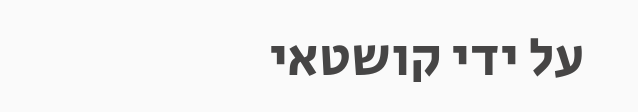על ידי קושטאי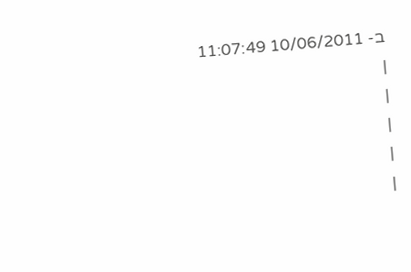ב- 10/06/2011 11:07:49
|
|
|
|
|